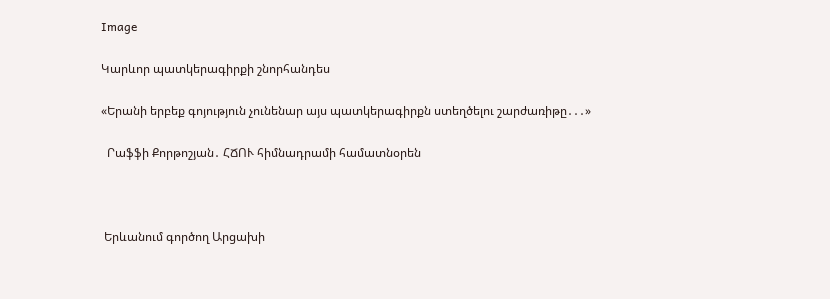Image

Կարևոր պատկերագիրքի շնորհանդես

«Երանի երբեք գոյություն չունենար այս պատկերագիրքն ստեղծելու շարժառիթը․․․»

  Րաֆֆի Քորթոշյան․ ՀՃՈՒ հիմնադրամի համատնօրեն



 Երևանում գործող Արցախի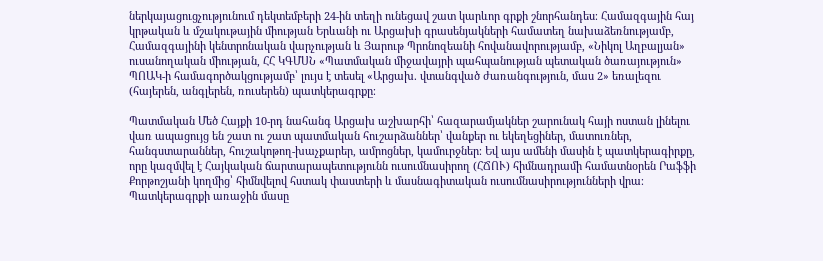ներկայացուցչությունում դեկտեմբերի 24-ին տեղի ունեցավ շատ կարևոր գրքի շնորհանդես։ Համազգային հայ կրթական և մշակութային միության Երևանի ու Արցախի գրասենյակների համատեղ նախաձեռնությամբ, Համազգայինի կենտրոնական վարչության և Յարութ Պրոնոզեանի հովանավորությամբ, «Նիկոլ Աղբալյան» ուսանողական միության, ՀՀ ԿԳՄՍՆ «Պատմական միջավայրի պահպանության պետական ծառայություն» ՊՈԱԿ-ի համագործակցությամբ՝ լույս է տեսել «Արցախ. վտանգված ժառանգություն, մաս 2» եռալեզու (հայերեն, անգլերեն, ռուսերեն) պատկերագրքը։

Պատմական Մեծ Հայքի 10-րդ նահանգ Արցախ աշխարհի՝ հազարամյակներ շարունակ հայի ոստան լինելու վառ ապացույց են շատ ու շատ պատմական հուշարձաններ՝ վանքեր ու եկեղեցիներ, մատուռներ, հանգստարաններ, հուշակոթող-խաչքարեր, ամրոցներ, կամուրջներ։ Եվ այս ամենի մասին է պատկերագիրքը, որը կազմվել է Հայկական ճարտարապետությունն ուսումնասիրող (ՀՃՈՒ) հիմնադրամի համատնօրեն Րաֆֆի Քորթոշյանի կողմից՝ հիմնվելով հստակ փաստերի և մասնագիտական ուսումնասիրությունների վրա։  Պատկերագրքի առաջին մասը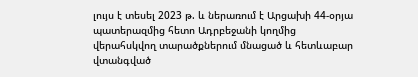լույս է տեսել 2023 թ. և ներառում է Արցախի 44-օրյա պատերազմից հետո Ադրբեջանի կողմից վերահսկվող տարածքներում մնացած և հետևաբար վտանգված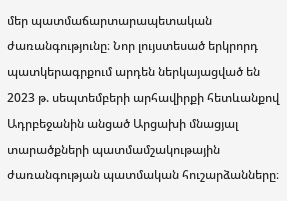մեր պատմաճարտարապետական ժառանգությունը։ Նոր լույստեսած երկրորդ պատկերագրքում արդեն ներկայացված են 2023 թ. սեպտեմբերի արհավիրքի հետևանքով Ադրբեջանին անցած Արցախի մնացյալ տարածքների պատմամշակութային ժառանգության պատմական հուշարձանները։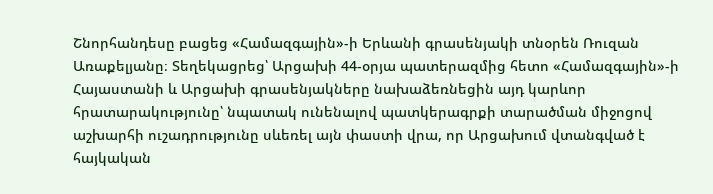Շնորհանդեսը բացեց «Համազգային»-ի Երևանի գրասենյակի տնօրեն Ռուզան Առաքելյանը։ Տեղեկացրեց՝ Արցախի 44-օրյա պատերազմից հետո «Համազգային»-ի Հայաստանի և Արցախի գրասենյակները նախաձեռնեցին այդ կարևոր հրատարակությունը՝ նպատակ ունենալով պատկերագրքի տարածման միջոցով աշխարհի ուշադրությունը սևեռել այն փաստի վրա, որ Արցախում վտանգված է հայկական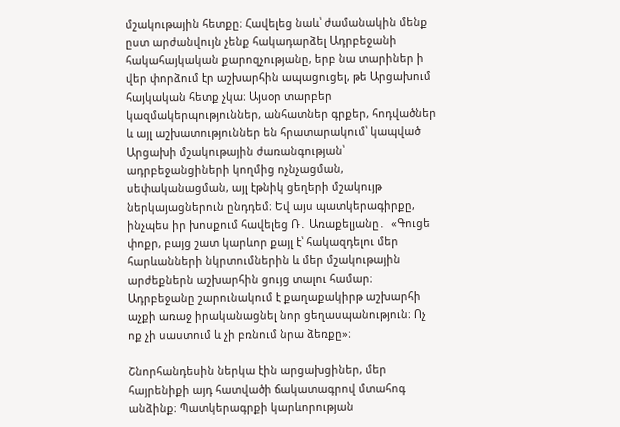մշակութային հետքը։ Հավելեց նաև՝ ժամանակին մենք ըստ արժանվույն չենք հակադարձել Ադրբեջանի հակահայկական քարոզչությանը, երբ նա տարիներ ի վեր փորձում էր աշխարհին ապացուցել, թե Արցախում հայկական հետք չկա։ Այսօր տարբեր կազմակերպություններ, անհատներ գրքեր, հոդվածներ և այլ աշխատություններ են հրատարակում՝ կապված Արցախի մշակութային ժառանգության՝ ադրբեջանցիների կողմից ոչնչացման, սեփականացման, այլ էթնիկ ցեղերի մշակույթ ներկայացներուն ընդդեմ։ Եվ այս պատկերագիրքը, ինչպես իր խոսքում հավելեց Ռ․ Առաքելյանը․  «Գուցե փոքր, բայց շատ կարևոր քայլ է՝ հակազդելու մեր հարևանների նկրտումներին և մեր մշակութային արժեքներն աշխարհին ցույց տալու համար։ Ադրբեջանը շարունակում է քաղաքակիրթ աշխարհի աչքի առաջ իրականացնել նոր ցեղասպանություն։ Ոչ ոք չի սաստում և չի բռնում նրա ձեռքը»։

Շնորհանդեսին ներկա էին արցախցիներ, մեր հայրենիքի այդ հատվածի ճակատագրով մտահոգ անձինք։ Պատկերագրքի կարևորության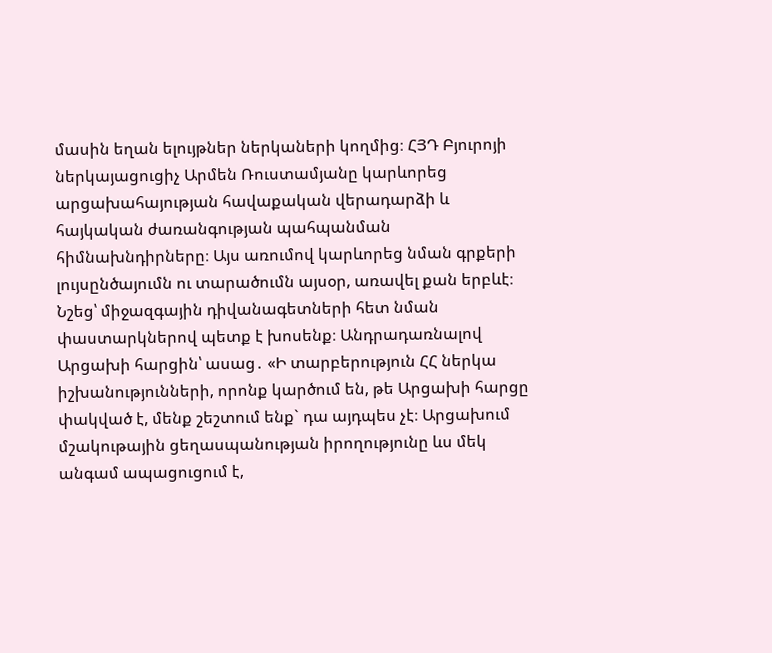մասին եղան ելույթներ ներկաների կողմից։ ՀՅԴ Բյուրոյի ներկայացուցիչ Արմեն Ռուստամյանը կարևորեց արցախահայության հավաքական վերադարձի և հայկական ժառանգության պահպանման հիմնախնդիրները։ Այս առումով կարևորեց նման գրքերի լույսընծայումն ու տարածումն այսօր, առավել քան երբևէ։ Նշեց՝ միջազգային դիվանագետների հետ նման փաստարկներով պետք է խոսենք։ Անդրադառնալով Արցախի հարցին՝ ասաց․ «Ի տարբերություն ՀՀ ներկա իշխանությունների, որոնք կարծում են, թե Արցախի հարցը փակված է, մենք շեշտում ենք` դա այդպես չէ։ Արցախում մշակութային ցեղասպանության իրողությունը ևս մեկ անգամ ապացուցում է,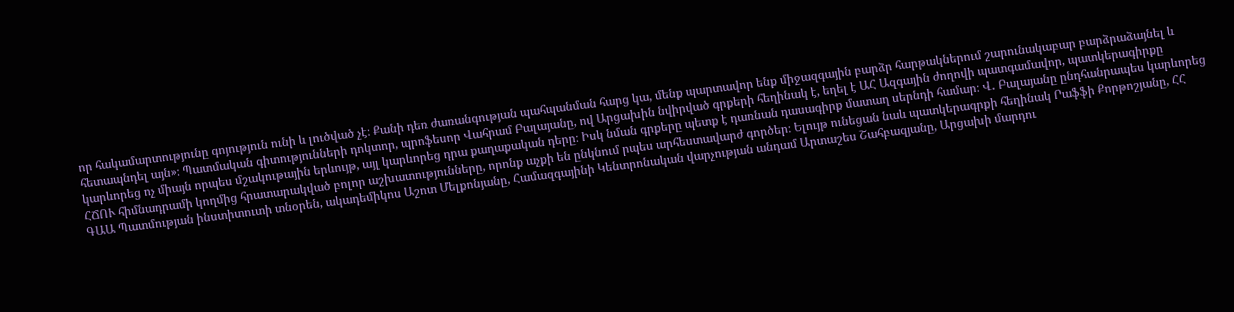որ հակամարտությունը գոյություն ունի և լուծված չէ։ Քանի դեռ ժառանգության պահպանման հարց կա, մենք պարտավոր ենք միջազգային բարձր հարթակներում շարունակաբար բարձրաձայնել և հետապնդել այն»։ Պատմական գիտությունների դոկտոր, պրոֆեսոր Վահրամ Բալայանը, ով Արցախին նվիրված գրքերի հեղինակ է, եղել է ԱՀ Ազգային ժողովի պատգամավոր, պատկերագիրքը կարևորեց ոչ միայն որպես մշակութային երևույթ, այլ կարևորեց դրա քաղաքական դերը։ Իսկ նման գրքերը պետք է դառնան դասագիրք մատաղ սերնդի համար։ Վ․ Բալայանը ընդհանրապես կարևորեց ՀՃՈՒ հիմնադրամի կողմից հրատարակված բոլոր աշխատությունները, որոնք աչքի են ընկնում րպես արհեստավարժ գործեր։ Ելույթ ունեցան նաև պատկերագրքի հեղինակ Րաֆֆի Քորթոշյանը, ՀՀ ԳԱԱ Պատմության ինստիտուտի տնօրեն, ակադեմիկոս Աշոտ Մելքոնյանը, Համազգայինի Կենտրոնական վարչության անդամ Արտաշես Շահբազյանը, Արցախի մարդու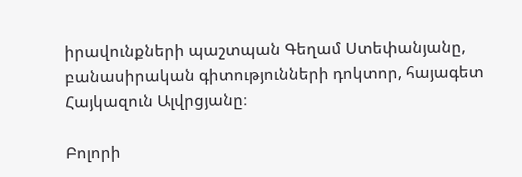իրավունքների պաշտպան Գեղամ Ստեփանյանը, բանասիրական գիտությունների դոկտոր, հայագետ Հայկազուն Ալվրցյանը։

Բոլորի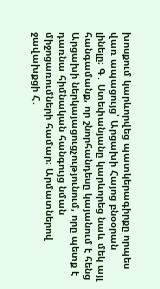խոսքում կարևորվեց պատկերագիրքը որպես վառ ապացույց՝ Արցախի Հայոց բնօօրան լինելը։ Գ․ Ստեփանյանը կարևորեց նաև մեկ այլ հանգամանք, որ շնորհանդեսը կայանում է հենց Արցախի ներկայացուցչությունում, որը պետք է դառնա հիմնական հանգույց նման միջոցառումների համար։ Արմատներով ջավախքցի Հ․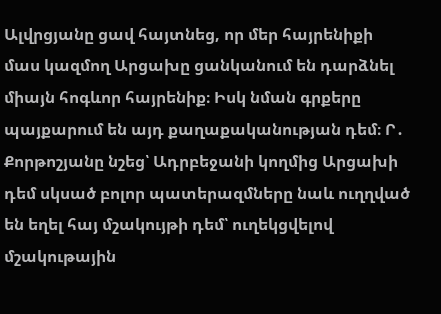Ալվրցյանը ցավ հայտնեց, որ մեր հայրենիքի մաս կազմող Արցախը ցանկանում են դարձնել միայն հոգևոր հայրենիք։ Իսկ նման գրքերը պայքարում են այդ քաղաքականության դեմ։ Ր․  Քորթոշյանը նշեց՝ Ադրբեջանի կողմից Արցախի դեմ սկսած բոլոր պատերազմները նաև ուղղված են եղել հայ մշակույթի դեմ՝ ուղեկցվելով մշակութային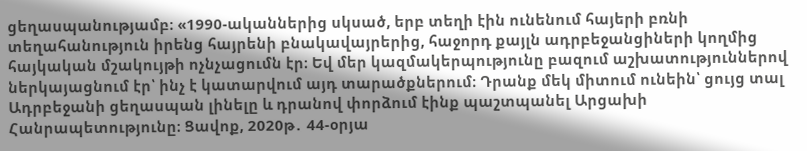ցեղասպանությամբ։ «1990-ականներից սկսած, երբ տեղի էին ունենում հայերի բռնի տեղահանություն իրենց հայրենի բնակավայրերից, հաջորդ քայլն ադրբեջանցիների կողմից հայկական մշակույթի ոչնչացումն էր։ Եվ մեր կազմակերպությունը բազում աշխատություններով ներկայացնում էր՝ ինչ է կատարվում այդ տարածքներում։ Դրանք մեկ միտում ունեին՝ ցույց տալ Ադրբեջանի ցեղասպան լինելը և դրանով փորձում էինք պաշտպանել Արցախի Հանրապետությունը։ Ցավոք, 2020թ․ 44-օրյա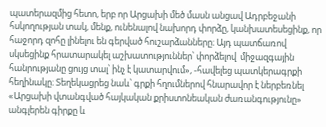պատերազմից հետո, երբ որ Արցախի մեծ մասն անցավ Ադրբեջանի հսկողության տակ, մենք, ունենալով նախորդ փորձը, կանխատեսեցինք, որ հաջորդ զոհը լինելու են գերված հուշարձանները։ Այդ պատճառով սկսեցինք հրատարակել աշխատություններ՝ փորձելով  միջազգային հանրությանը ցույց տալ՝ ինչ է կատարվում», -հավելեց պատկերագրքի հեղինակը։ Տեղեկացրեց նաև՝ գրքի հղումներով հնարավոր է ներբեռնել «Արցախի վտանգված հայկական քրիստոնեական ժառանգությունը» անգլերեն գիրքը և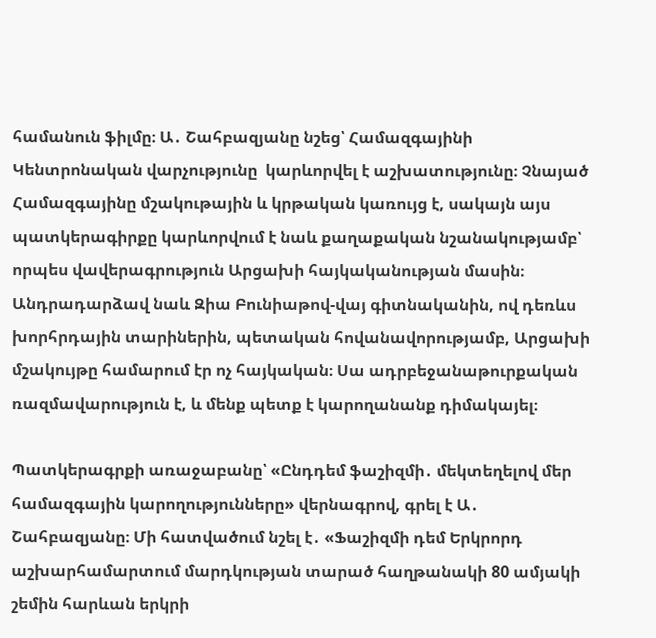համանուն ֆիլմը։ Ա․ Շահբազյանը նշեց՝ Համազգայինի Կենտրոնական վարչությունը  կարևորվել է աշխատությունը։ Չնայած Համազգայինը մշակութային և կրթական կառույց է, սակայն այս պատկերագիրքը կարևորվում է նաև քաղաքական նշանակությամբ՝ որպես վավերագրություն Արցախի հայկականության մասին։ Անդրադարձավ նաև Զիա Բունիաթով-վայ գիտնականին, ով դեռևս խորհրդային տարիներին, պետական հովանավորությամբ, Արցախի մշակույթը համարում էր ոչ հայկական։ Սա ադրբեջանաթուրքական ռազմավարություն է, և մենք պետք է կարողանանք դիմակայել։

Պատկերագրքի առաջաբանը՝ «Ընդդեմ ֆաշիզմի․ մեկտեղելով մեր համազգային կարողությունները» վերնագրով, գրել է Ա․ Շահբազյանը։ Մի հատվածում նշել է․ «Ֆաշիզմի դեմ Երկրորդ աշխարհամարտում մարդկության տարած հաղթանակի 80 ամյակի շեմին հարևան երկրի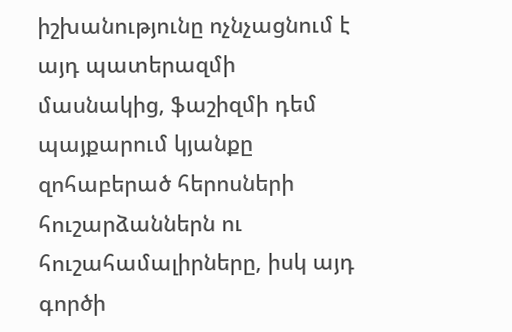իշխանությունը ոչնչացնում է այդ պատերազմի մասնակից, ֆաշիզմի դեմ պայքարում կյանքը զոհաբերած հերոսների հուշարձաններն ու հուշահամալիրները, իսկ այդ գործի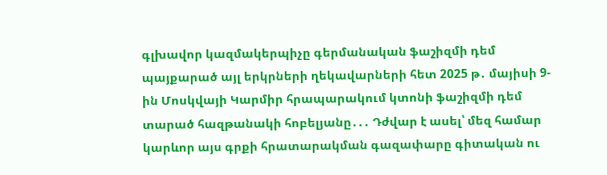գլխավոր կազմակերպիչը գերմանական ֆաշիզմի դեմ պայքարած այլ երկրների ղեկավարների հետ 2025 թ․ մայիսի 9-ին Մոսկվայի Կարմիր հրապարակում կտոնի ֆաշիզմի դեմ տարած հազթանակի հոբելյանը․․․ Դժվար է ասել՝ մեզ համար կարևոր այս գրքի հրատարակման գազափարը գիտական ու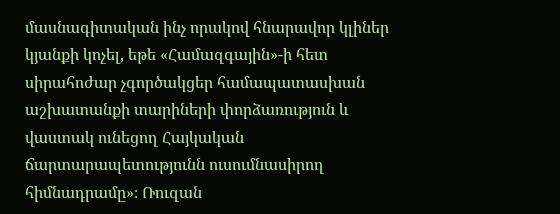մասնագիտական ինչ որակով հնարավոր կլիներ կյանքի կոչել, եթե «Համազգային»-ի հետ սիրահոժար չգործակցեր համապատասխան աշխատանքի տարիների փորձառություն և վաստակ ունեցող Հայկական ճարտարապետությունն ուսումնասիրող հիմնադրամը»։ Ռուզան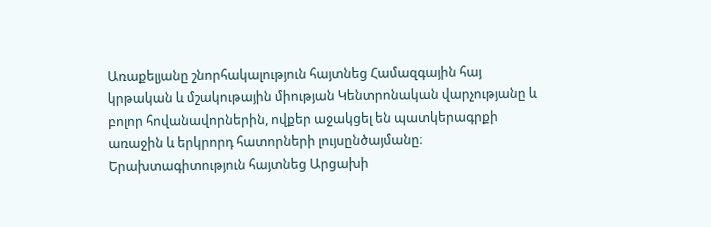Առաքելյանը շնորհակալություն հայտնեց Համազգային հայ կրթական և մշակութային միության Կենտրոնական վարչությանը և բոլոր հովանավորներին, ովքեր աջակցել են պատկերագրքի առաջին և երկրորդ հատորների լույսընծայմանը։ Երախտագիտություն հայտնեց Արցախի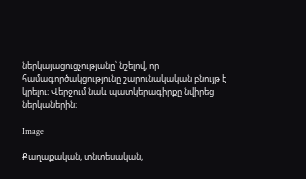ներկայացուցչությանը՝ նշելով, որ համագործակցությունը շարունակական բնույթ է կրելու։ Վերջում նաև պատկերագիրքը նվիրեց ներկաներին։

Image

Քաղաքական, տնտեսական,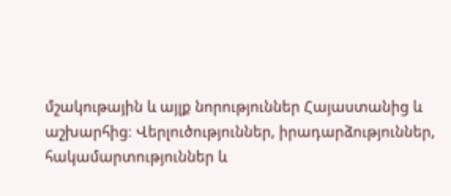մշակութային և այլք նորություններ Հայաստանից և աշխարհից։ Վերլուծություններ, իրադարձություններ, հակամարտություններ և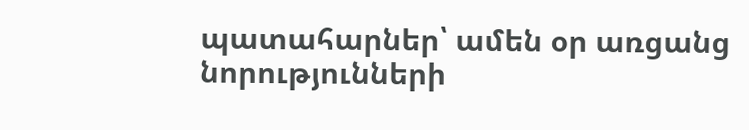պատահարներ՝ ամեն օր առցանց նորությունների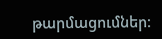թարմացումներ։